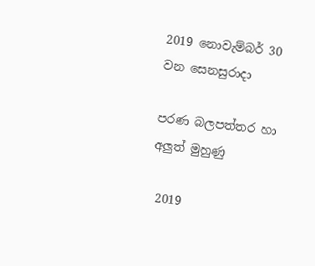2019 නොවැම්බර් 30 වන සෙනසුරාදා

පරණ බලපත්තර හා අලුත් මුහුණු

 2019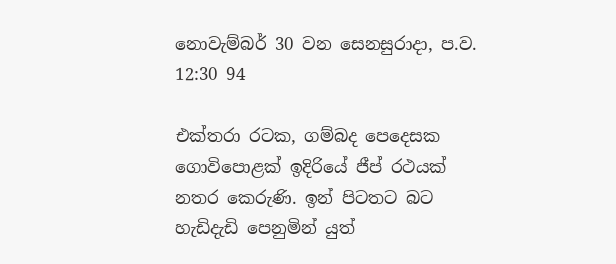නොවැම්බර් 30 වන සෙනසුරාදා, ප.ව. 12:30 94

එක්තරා රටක, ගම්බද පෙදෙසක ගොවිපොළක් ඉදිරියේ ජීප් රථයක් නතර කෙරුණි. ඉන් පිටතට බට හැඩිදැඩි පෙනුමින් යුත්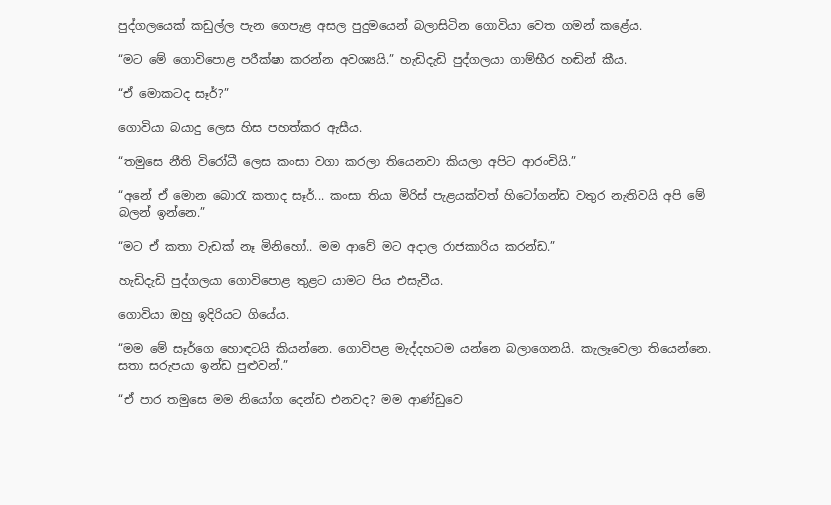පුද්ගලයෙක් කඩුල්ල පැන ගෙපැළ අසල පුදුමයෙන් බලාසිටින ගොවියා වෙත ගමන් කළේය.

“මට මේ ගොවිපොළ පරීක්ෂා කරන්න අවශ්‍යයි.” හැඩිදැඩි පුද්ගලයා ගාම්භීර හඬින් කීය.

“ඒ මොකටද සෑර්?”

ගොවියා බයාදු ලෙස හිස පහත්කර ඇසීය.

“තමුසෙ නීති විරෝධී ලෙස කංසා වගා කරලා තියෙනවා කියලා අපිට ආරංචියි.”

“අනේ ඒ මොන බොරැ කතාද සෑර්... කංසා තියා මිරිස් පැළයක්වත් හිටෝගන්ඩ වතුර නැතිවයි අපි මේ බලන් ඉන්නෙ.”

“මට ඒ කතා වැඩක් නෑ මිනිහෝ.. මම ආවේ මට අදාල රාජකාරිය කරන්ඩ.”

හැඩිදැඩි පුද්ගලයා ගොවිපොළ තුළට යාමට පිය එසැවීය.

ගොවියා ඔහු ඉදිරියට ගියේය.

“මම මේ සෑර්ගෙ හොඳටයි කියන්නෙ. ගොවිපළ මැද්දහටම යන්නෙ බලාගෙනයි. කැලෑවෙලා තියෙන්නෙ. සතා සරුපයා ඉන්ඩ පුළුවන්.”

“ඒ පාර තමුසෙ මම නියෝග දෙන්ඩ එනවද? මම ආණ්ඩුවෙ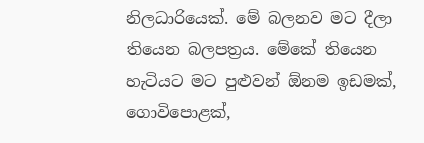නිලධාරියෙක්. මේ බලනව මට දීලා තියෙන බලපත්‍රය. මේකේ තියෙන හැටියට මට පුළුවන් ඕනම ඉඩමක්, ගොවිපොළක්,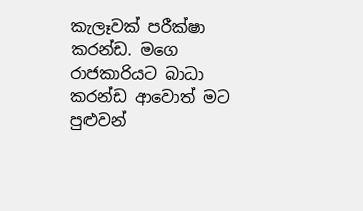කැලෑවක් පරීක්ෂා කරන්ඩ. මගෙ රාජකාරියට බාධා කරන්ඩ ආවොත් මට පුළුවන්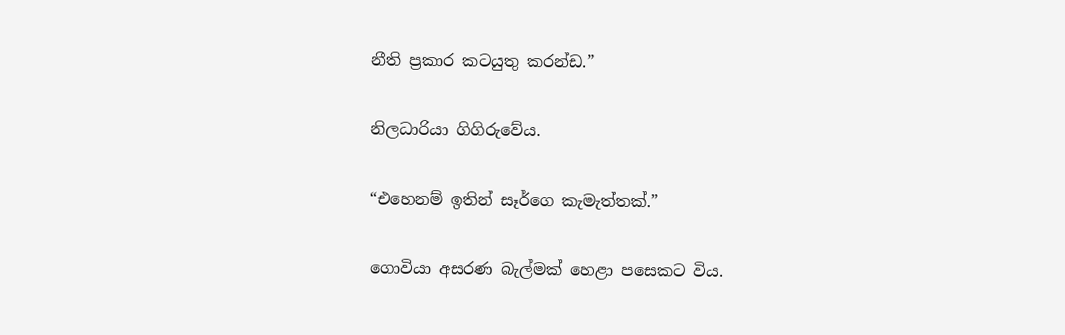නීති ප්‍රකාර කටයුතු කරන්ඩ.”

නිලධාරියා ගිගිරුවේය.

“එහෙනම් ඉතින් සෑර්ගෙ කැමැත්තක්.”

ගොවියා අසරණ බැල්මක් හෙළා පසෙකට විය.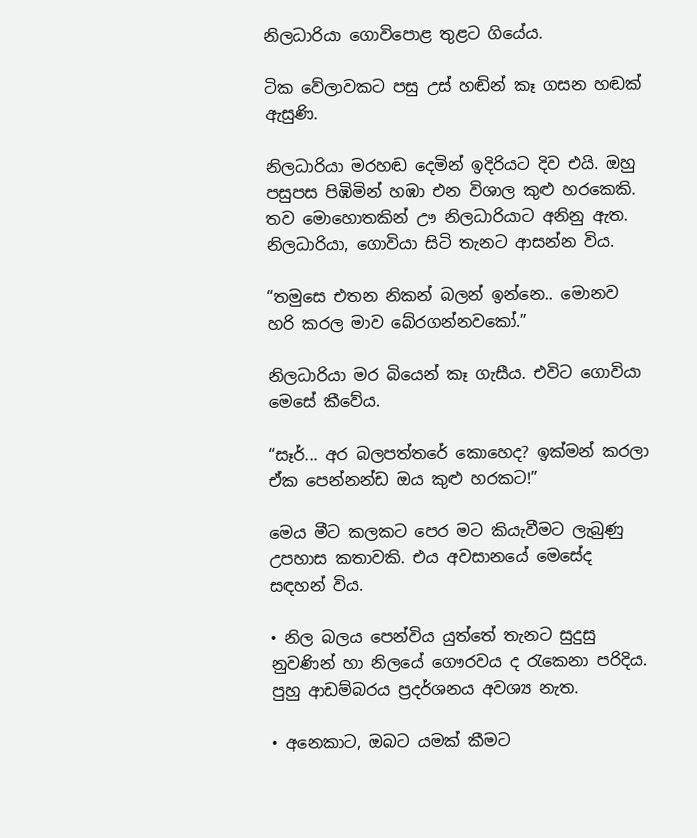නිලධාරියා ගොවිපොළ තුළට ගියේය.

ටික වේලාවකට පසු උස් හඬින් කෑ ගසන හඬක් ඇසුණි.

නිලධාරියා මරහඬ දෙමින් ඉදිරියට දිව එයි. ඔහු පසුපස පිඹිමින් හඹා එන විශාල කුළු හරකෙකි. තව මොහොතකින් ඌ නිලධාරියාට අනිනු ඇත. නිලධාරියා, ගොවියා සිටි තැනට ආසන්න විය.

“තමුසෙ එතන නිකන් බලන් ඉන්නෙ.. මොනව හරි කරල මාව බේරගන්නවකෝ.”

නිලධාරියා මර බියෙන් කෑ ගැසීය. එවිට ගොවියා මෙසේ කීවේය.

“සෑර්... අර බලපත්තරේ කොහෙද? ඉක්මන් කරලා ඒක පෙන්නන්ඩ ඔය කුළු හරකට!”

මෙය මීට කලකට පෙර මට කියැවීමට ලැබුණු උපහාස කතාවකි. එය අවසානයේ මෙසේද සඳහන් විය.

• නිල බලය පෙන්විය යුත්තේ තැනට සුදුසු නුවණින් හා නිලයේ ගෞරවය ද රැකෙනා පරිදිය. පුහු ආඩම්බරය ප්‍රදර්ශනය අවශ්‍ය නැත.

• අනෙකාට, ඔබට යමක් කීමට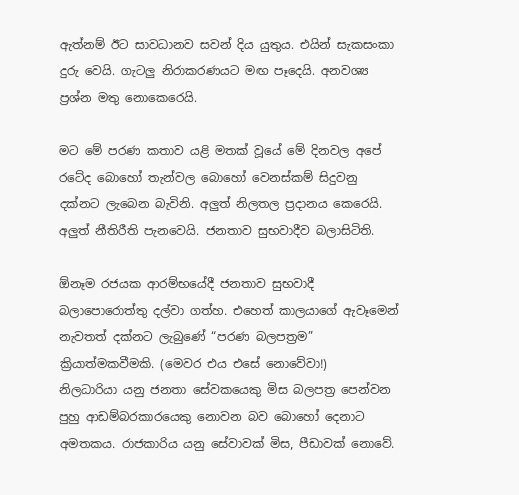ඇත්නම් ඊට සාවධානව සවන් දිය යුතුය. එයින් සැකසංකා දුරු වෙයි. ගැටලු නිරාකරණයට මඟ පෑදෙයි. අනවශ්‍ය ප්‍රශ්න මතු නොකෙරෙයි.

මට මේ පරණ කතාව යළි මතක් වූයේ මේ දිනවල අපේ රටේද බොහෝ තැන්වල බොහෝ වෙනස්කම් සිදුවනු දක්නට ලැබෙන බැවිනි. අලුත් නිලතල ප්‍රදානය කෙරෙයි. අලුත් නීතිරීති පැනවෙයි. ජනතාව සුභවාදීව බලාසිටිති.

ඕනෑම රජයක ආරම්භයේදී ජනතාව සුභවාදී බලාපොරොත්තු දල්වා ගත්හ. එහෙත් කාලයාගේ ඇවෑමෙන් නැවතත් දක්නට ලැබුණේ “පරණ බලපත්‍රම” ක්‍රියාත්මකවීමකි. (මෙවර එය එසේ නොවේවා!)
නිලධාරියා යනු ජනතා සේවකයෙකු මිස බලපත්‍ර පෙන්වන පුහු ආඩම්බරකාරයෙකු නොවන බව බොහෝ දෙනාට අමතකය. රාජකාරිය යනු සේවාවක් මිස, පීඩාවක් නොවේ.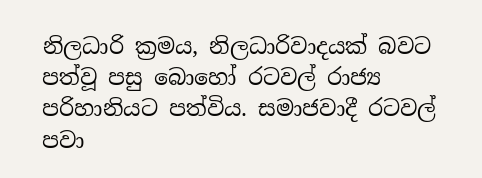නිලධාරි ක්‍රමය, නිලධාරිවාදයක් බවට පත්වූ පසු බොහෝ රටවල් රාජ්‍ය පරිහානියට පත්විය. සමාජවාදී රටවල් පවා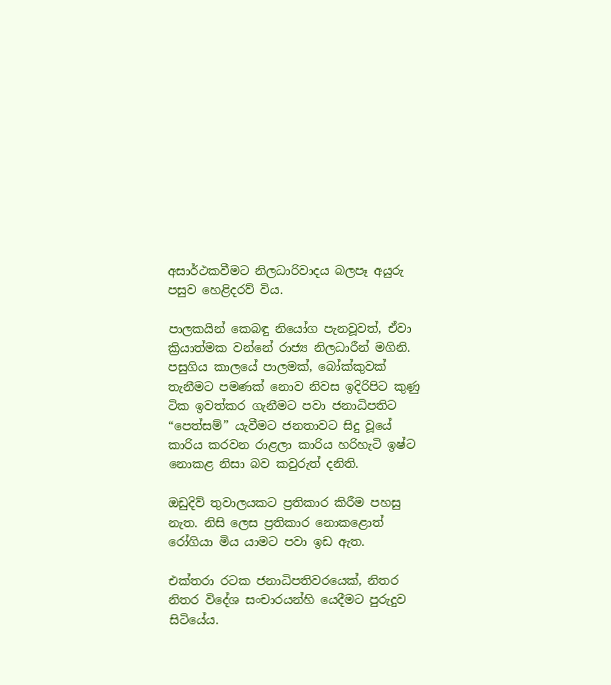අසාර්ථකවීමට නිලධාරිවාදය බලපෑ අයුරු පසුව හෙළිදරව් විය.

පාලකයින් කෙබඳු නියෝග පැනවූවත්, ඒවා ක්‍රියාත්මක වන්නේ රාජ්‍ය නිලධාරීන් මගිනි. පසුගිය කාලයේ පාලමක්, බෝක්කුවක් තැනීමට පමණක් නොව නිවස ඉදිරිපිට කුණු ටික ඉවත්කර ගැනීමට පවා ජනාධිපතිට “පෙත්සම්” යැවීමට ජනතාවට සිදු වූයේ කාරිය කරවන රාළලා කාරිය හරිහැටි ඉෂ්ට නොකළ නිසා බව කවුරුත් දනිති.

ඔඩුදිව් තුවාලයකට ප්‍රතිකාර කිරීම පහසු නැත. නිසි ලෙස ප්‍රතිකාර නොකළොත් රෝගියා මිය යාමට පවා ඉඩ ඇත.

එක්තරා රටක ජනාධිපතිවරයෙක්, නිතර නිතර විදේශ සංචාරයන්හි යෙදීමට පුරුදුව සිටියේය.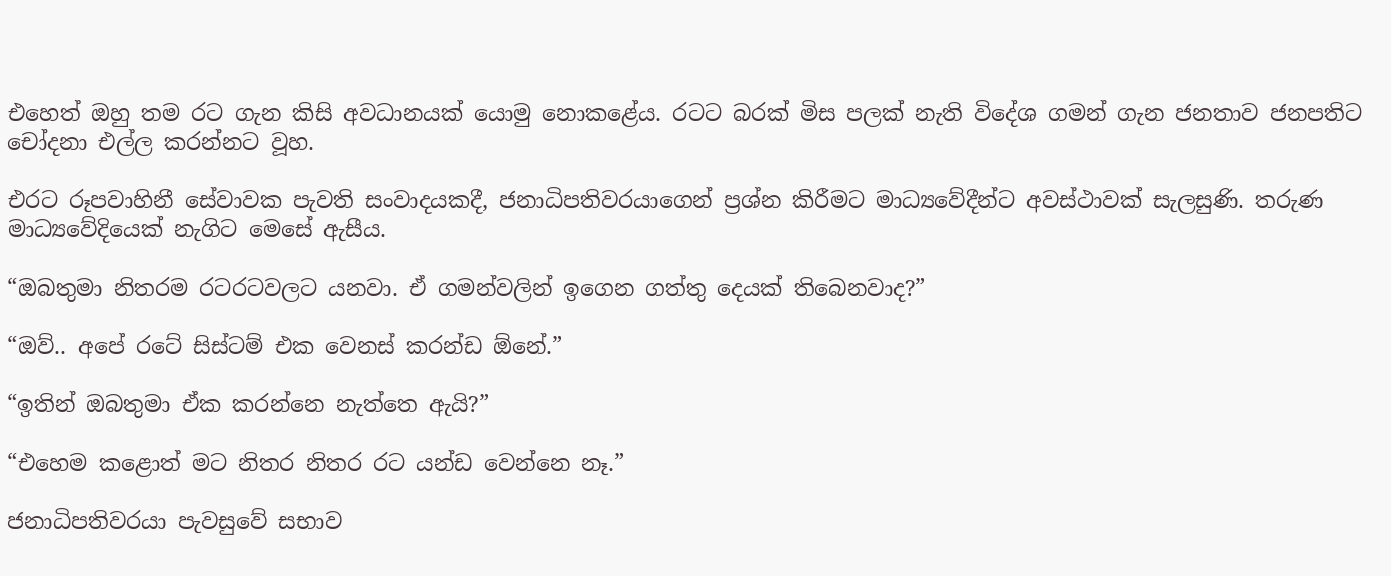එහෙත් ඔහු තම රට ගැන කිසි අවධානයක් යොමු නොකළේය. රටට බරක් මිස පලක් නැති විදේශ ගමන් ගැන ජනතාව ජනපතිට චෝදනා එල්ල කරන්නට වූහ.

එරට රූපවාහිනී සේවාවක පැවති සංවාදයකදී, ජනාධිපතිවරයාගෙන් ප්‍රශ්න කිරීමට මාධ්‍යවේදීන්ට අවස්ථාවක් සැලසුණි. තරුණ මාධ්‍යවේදියෙක් නැගිට මෙසේ ඇසීය.

“ඔබතුමා නිතරම රටරටවලට යනවා. ඒ ගමන්වලින් ඉගෙන ගත්තු දෙයක් තිබෙනවාද?”

“ඔව්.. අපේ රටේ සිස්ටම් එක වෙනස් කරන්ඩ ඕනේ.”

“ඉතින් ඔබතුමා ඒක කරන්නෙ නැත්තෙ ඇයි?”

“එහෙම කළොත් මට නිතර නිතර රට යන්ඩ වෙන්නෙ නෑ.”

ජනාධිපතිවරයා පැවසුවේ සභාව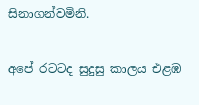සිනාගන්වමිනි.

අපේ රටටද සුදුසු කාලය එළඹ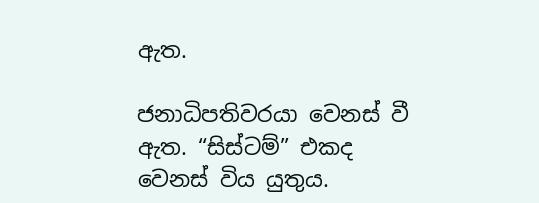ඇත.

ජනාධිපතිවරයා වෙනස් වී ඇත. “සිස්ටම්” එකද වෙනස් විය යුතුය.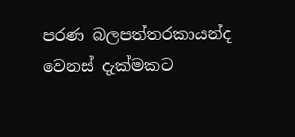පරණ බලපත්තරකායන්ද වෙනස් දැක්මකට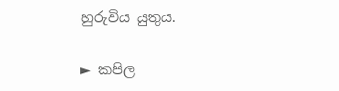හුරුවිය යුතුය.

► කපිල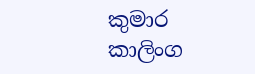කුමාර කාලිංග